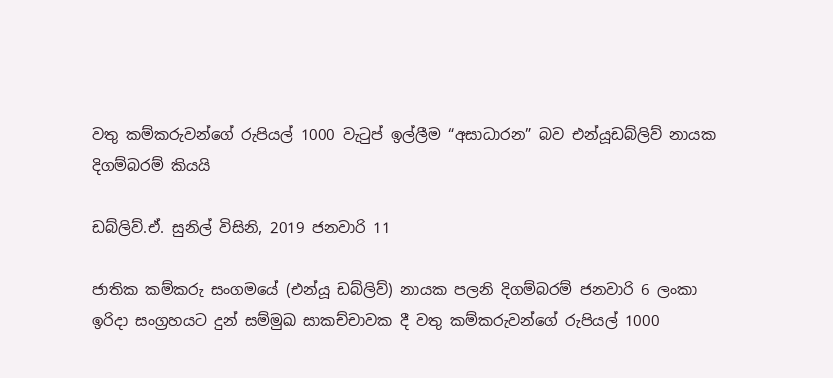වතු කම්කරුවන්ගේ රුපියල් 1000 වැටුප් ඉල්ලීම “අසාධාරන” බව එන්යූඩබ්ලිව් නායක දිගම්බරම් කියයි

ඩබ්ලිව්.ඒ. සුනිල් විසිනි, 2019 ජනවාරි 11

ජාතික කම්කරු සංගමයේ (එන්යූ ඩබ්ලිව්) නායක පලනි දිගම්බරම් ජනවාරි 6 ලංකා ඉරිදා සංග්‍රහයට දුන් සම්මුඛ සාකච්චාවක දී වතු කම්කරුවන්ගේ රුපියල් 1000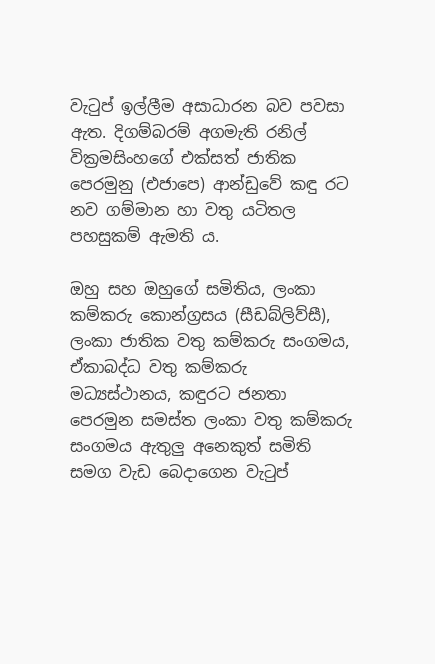වැටුප් ඉල්ලීම අසාධාරන බව පවසා ඇත. දිගම්බරම් අගමැති රනිල් වික්‍රමසිංහගේ එක්සත් ජාතික පෙරමුනු (එජාපෙ) ආන්ඩුවේ කඳු රට නව ගම්මාන හා වතු යටිතල පහසුකම් ඇමති ය.

ඔහු සහ ඔහුගේ සමිතිය, ලංකා කම්කරු කොන්ග්‍රසය (සීඩබ්ලිව්සී), ලංකා ජාතික වතු කම්කරු සංගමය, ඒකාබද්ධ වතු කම්කරු මධ්‍යස්ථානය, කඳුරට ජනතා පෙරමුන සමස්ත ලංකා වතු කම්කරු සංගමය ඇතුලු අනෙකුත් සමිති සමග වැඩ බෙදාගෙන වැටුප්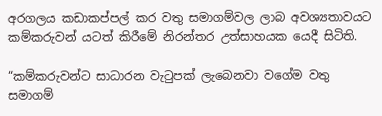අරගලය කඩාකප්පල් කර වතු සමාගම්වල ලාබ අවශ්‍යතාවයට කම්කරුවන් යටත් කිරීමේ නිරන්තර උත්සාහයක යෙදී සිටිති.

“කම්කරුවන්ට සාධාරන වැටුපක් ලැබෙනවා වගේම වතු සමාගම්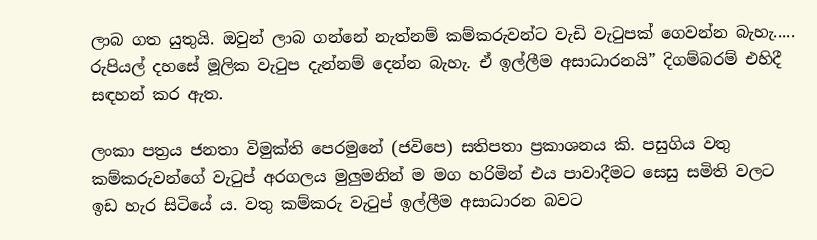ලාබ ගත යුතුයි. ඔවුන් ලාබ ගන්නේ නැත්නම් කම්කරුවන්ට වැඩි වැටුපක් ගෙවන්න බැහැ..... රුපියල් දහසේ මූලික වැටුප දැන්නම් දෙන්න බැහැ. ඒ ඉල්ලීම අසාධාරනයි” දිගම්බරම් එහිදී සඳහන් කර ඇත.

ලංකා පත්‍රය ජනතා විමුක්ති පෙරමුනේ (ජවිපෙ) සතිපතා ප්‍රකාශනය කි. පසුගිය වතු කම්කරුවන්ගේ වැටුප් අරගලය මුලුමනින් ම මග හරිමින් එය පාවාදීමට සෙසු සමිති වලට ඉඩ හැර සිටියේ ය. වතු කම්කරු වැටුප් ඉල්ලීම අසාධාරන බවට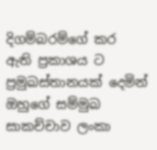දිගම්බරම්ගේ කර ඇති ප්‍රකාශය ට ප්‍රමුඛස්තානයක් දෙමින් ඔහුගේ සම්මුඛ සාකච්චාව ලංකා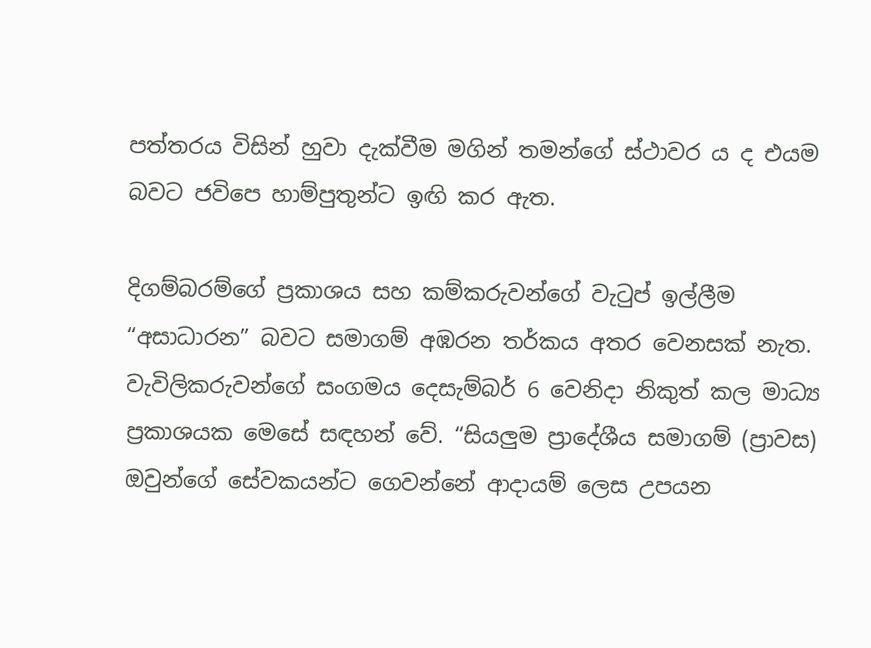පත්තරය විසින් හුවා දැක්වීම මගින් තමන්ගේ ස්ථාවර ය ද එයම බවට ජවිපෙ හාම්පුතුන්ට ඉඟි කර ඇත.

දිගම්බරම්ගේ ප්‍රකාශය සහ කම්කරුවන්ගේ වැටුප් ඉල්ලීම “අසාධාරන” බවට සමාගම් අඹරන තර්කය අතර වෙනසක් නැත. වැවිලිකරුවන්ගේ සංගමය දෙසැම්බර් 6 වෙනිදා නිකුත් කල මාධ්‍ය ප්‍රකාශයක මෙසේ සඳහන් වේ. “සියලුම ප්‍රාදේශීය සමාගම් (ප්‍රාවස) ඔවුන්ගේ සේවකයන්ට ගෙවන්නේ ආදායම් ලෙස උපයන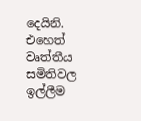දෙයිනි. එහෙත් වෘත්තීය සමිතිවල ඉල්ලීම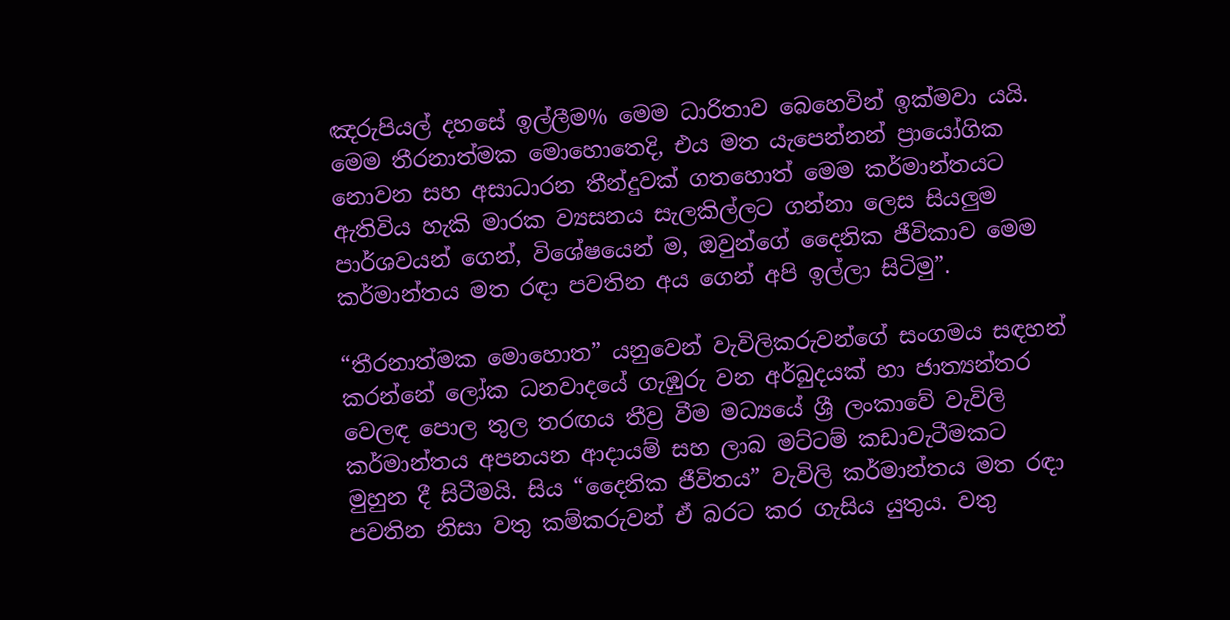ඤරුපියල් දහසේ ඉල්ලීම% මෙම ධාරිතාව බෙහෙවින් ඉක්මවා යයි. මෙම තීරනාත්මක මොහොතෙදි, එය මත යැපෙන්නන් ප්‍රායෝගික නොවන සහ අසාධාරන තීන්දුවක් ගතහොත් මෙම කර්මාන්තයට ඇතිවිය හැකි මාරක ව්‍යසනය සැලකිල්ලට ගන්නා ලෙස සියලුම පාර්ශවයන් ගෙන්, විශේෂයෙන් ම, ඔවුන්ගේ දෛනික ජීවිකාව මෙම කර්මාන්තය මත රඳා පවතින අය ගෙන් අපි ඉල්ලා සිටිමු”.

“තීරනාත්මක මොහොත” යනුවෙන් වැවිලිකරුවන්ගේ සංගමය සඳහන් කරන්නේ ලෝක ධනවාදයේ ගැඹුරු වන අර්බුදයක් හා ජාත්‍යන්තර වෙලඳ පොල තුල තරඟය තීව්‍ර වීම මධ්‍යයේ ශ්‍රී ලංකාවේ වැවිලි කර්මාන්තය අපනයන ආදායම් සහ ලාබ මට්ටම් කඩාවැටීමකට මුහුන දී සිටීමයි. සිය “දෛනික ජීවිතය” වැවිලි කර්මාන්තය මත රඳා පවතින නිසා වතු කම්කරුවන් ඒ බරට කර ගැසිය යුතුය. වතු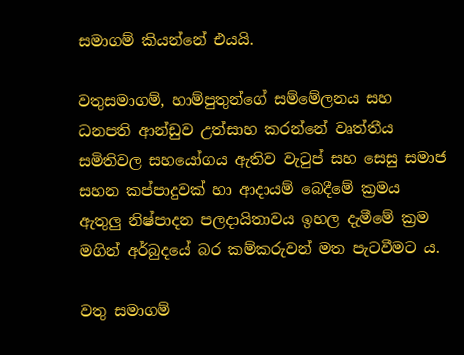සමාගම් කියන්නේ එයයි.

වතුසමාගම්, හාම්පුතුන්ගේ සම්මේලනය සහ ධනපති ආන්ඩුව උත්සාහ කරන්නේ වෘත්තීය සමිතිවල සහයෝගය ඇතිව වැටුප් සහ සෙසු සමාජ සහන කප්පාදුවක් හා ආදායම් බෙදීමේ ක්‍රමය ඇතුලු නිෂ්පාදන පලදායිතාවය ඉහල දැමීමේ ක්‍රම මගින් අර්බුදයේ බර කම්කරුවන් මත පැටවීමට ය.

වතු සමාගම්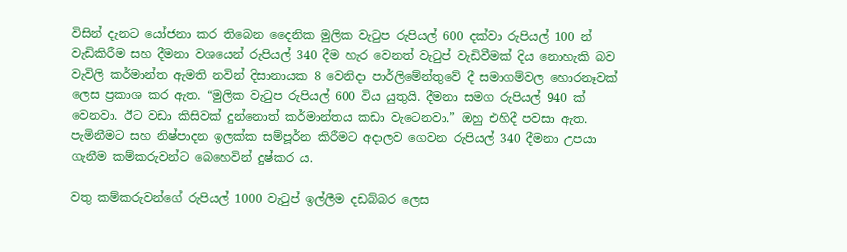විසින් දැනට යෝජනා කර තිබෙන දෛනික මුලික වැටුප රුපියල් 600 දක්වා රුපියල් 100 න් වැඩිකිරීම සහ දීමනා වශයෙන් රුපියල් 340 දීම හැර වෙනත් වැටුප් වැඩිවීමක් දිය නොහැකි බව වැවිලි කර්මාන්ත ඇමති නවින් දිසානායක 8 වෙනිදා පාර්ලිමේන්තුවේ දී සමාගම්වල හොරනෑවක් ලෙස ප්‍රකාශ කර ඇත. “මුලික වැටුප රුපියල් 600 විය යුතුයි. දීමනා සමග රුපියල් 940 ක් වෙනවා. ඊට වඩා කිසිවක් දුන්නොත් කර්මාන්තය කඩා වැටෙනවා.” ඔහු එහිදී පවසා ඇත. පැමිනීමට සහ නිෂ්පාදන ඉලක්ක සම්පූර්න කිරීමට අදාලව ගෙවන රුපියල් 340 දීමනා උපයා ගැනීම කම්කරුවන්ට බෙහෙවින් දුෂ්කර ය.

වතු කම්කරුවන්ගේ රුපියල් 1000 වැටුප් ඉල්ලීම දඩබ්බර ලෙස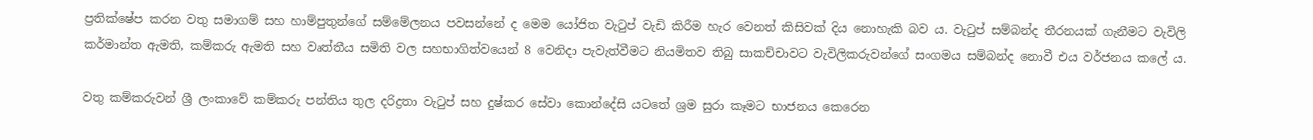ප්‍රතික්ෂේප කරන වතු සමාගම් සහ හාම්පුතුන්ගේ සම්මේලනය පවසන්නේ ද මෙම යෝජිත වැටුප් වැඩි කිරීම හැර වෙනත් කිසිවක් දිය නොහැකි බව ය. වැටුප් සම්බන්ද තීරනයක් ගැනීමට වැවිලි කර්මාන්ත ඇමති, කම්කරු ඇමති සහ වෘත්තීය සමිති වල සහභාගිත්වයෙන් 8 වෙනිදා පැවැත්වීමට නියමිතව තිබු සාකච්චාවට වැවිලිකරුවන්ගේ සංගමය සම්බන්ද නොවී එය වර්ජනය කලේ ය.

වතු කම්කරුවන් ශ්‍රී ලංකාවේ කම්කරු පන්තිය තුල දරිද්‍රතා වැටුප් සහ දුෂ්කර සේවා කොන්දේසි යටතේ ශ්‍රම සුරා කෑමට භාජනය කෙරෙන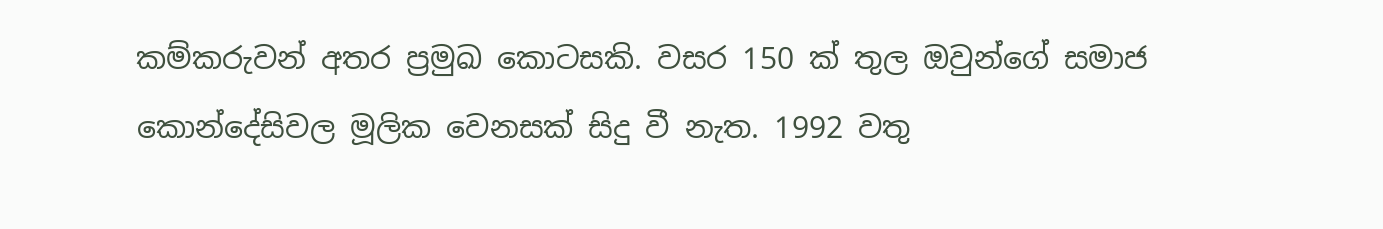කම්කරුවන් අතර ප්‍රමුඛ කොටසකි. වසර 150 ක් තුල ඔවුන්ගේ සමාජ කොන්දේසිවල මූලික වෙනසක් සිදු වී නැත. 1992 වතු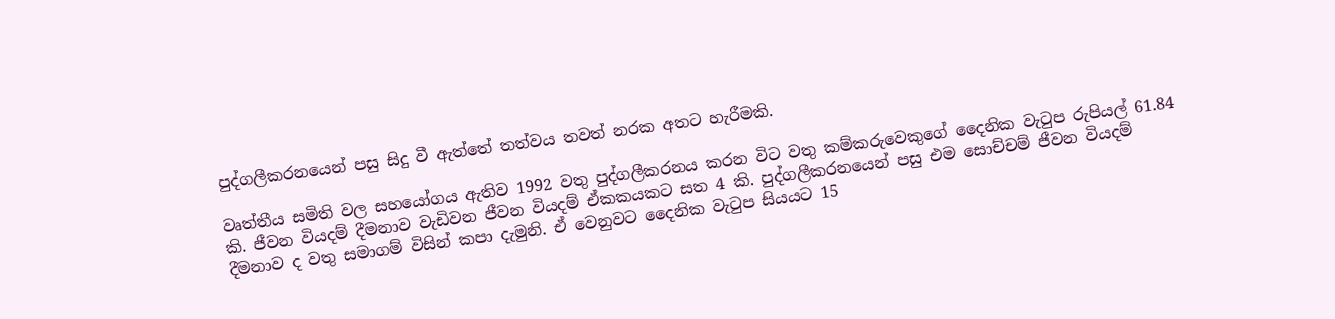පුද්ගලීකරනයෙන් පසු සිදු වී ඇත්තේ තත්වය තවත් නරක අතට හැරීමකි.

වෘත්තීය සමිති වල සහයෝගය ඇතිව 1992 වතු පුද්ගලීකරනය කරන විට වතු කම්කරුවෙකුගේ දෛනික වැටුප රුපියල් 61.84 කි. ජීවන වියදම් දීමනාව වැඩිවන ජීවන වියදම් ඒකකයකට සත 4 කි. පුද්ගලීකරනයෙන් පසු එම සොච්චම් ජීවන වියදම් දීමනාව ද වතු සමාගම් විසින් කපා දැමුනි. ඒ වෙනුවට දෛනික වැටුප සියයට 15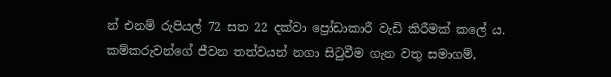න් එනම් රුපියල් 72 සත 22 දක්වා ප්‍රෝඩාකාරී වැඩි කිරීමක් කලේ ය. කම්කරුවන්ගේ ජීවන තත්වයන් නගා සිටුවීම ගැන වතු සමාගම්,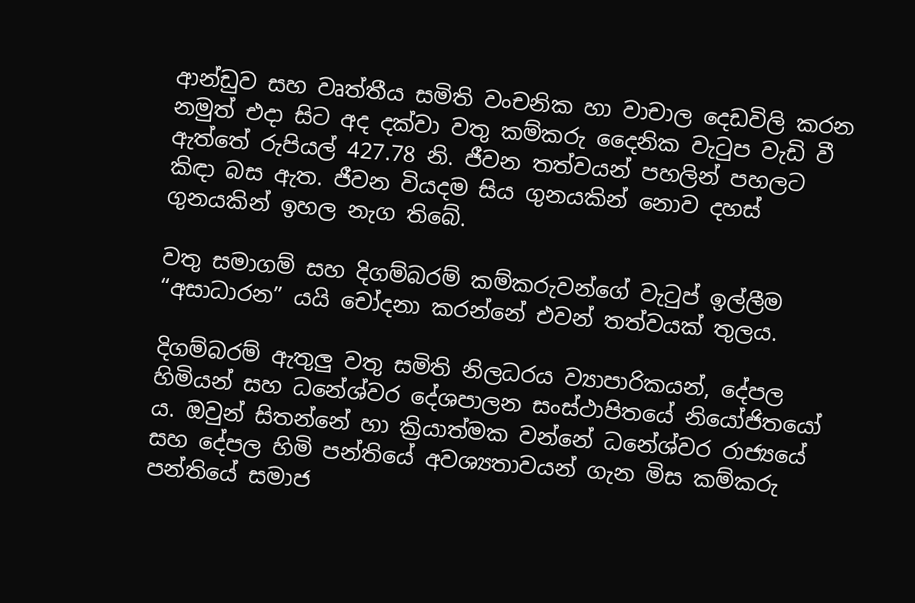ආන්ඩුව සහ වෘත්තීය සමිති වංචනික හා වාචාල දෙඩවිලි කරන නමුත් එදා සිට අද දක්වා වතු කම්කරු දෛනික වැටුප වැඩි වී ඇත්තේ රුපියල් 427.78 නි. ජීවන තත්වයන් පහලින් පහලට කිඳා බස ඇත. ජීවන වියදම සිය ගුනයකින් නොව දහස් ගුනයකින් ඉහල නැග තිබේ.

වතු සමාගම් සහ දිගම්බරම් කම්කරුවන්ගේ වැටුප් ඉල්ලීම “අසාධාරන” යයි චෝදනා කරන්නේ එවන් තත්වයක් තුලය.

දිගම්බරම් ඇතුලු වතු සමිති නිලධරය ව්‍යාපාරිකයන්, දේපල හිමියන් සහ ධනේශ්වර දේශපාලන සංස්ථාපිතයේ නියෝජිතයෝ ය. ඔවුන් සිතන්නේ හා ක්‍රියාත්මක වන්නේ ධනේශ්වර රාජ්‍යයේ සහ දේපල හිමි පන්තියේ අවශ්‍යතාවයන් ගැන මිස කම්කරු පන්තියේ සමාජ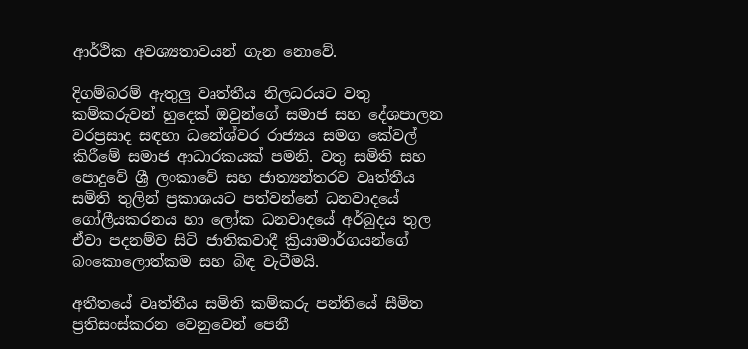ආර්ථික අවශ්‍යතාවයන් ගැන නොවේ.

දිගම්බරම් ඇතුලු වෘත්තීය නිලධරයට වතු කම්කරුවන් හුදෙක් ඔවුන්ගේ සමාජ සහ දේශපාලන වරප්‍රසාද සඳහා ධනේශ්වර රාජ්‍යය සමග කේවල් කිරීමේ සමාජ ආධාරකයක් පමනි. වතු සමිති සහ පොදුවේ ශ්‍රී ලංකාවේ සහ ජාත්‍යන්තරව වෘත්තීය සමිති තුලින් ප්‍රකාශයට පත්වන්නේ ධනවාදයේ ගෝලීයකරනය හා ලෝක ධනවාදයේ අර්බුදය තුල ඒවා පදනම්ව සිටි ජාතිකවාදී ක්‍රියාමාර්ගයන්ගේ බංකොලොත්කම සහ බිඳ වැටීමයි.

අතීතයේ වෘත්තීය සමිති කම්කරු පන්තියේ සීමිත ප්‍රතිසංස්කරන වෙනුවෙන් පෙනී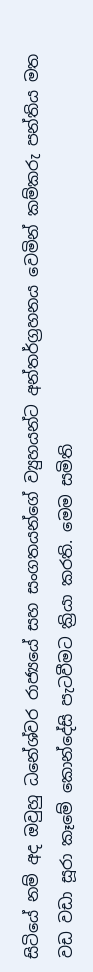සිටියේ නම් අද ඔවුහු ධනේශ්වර රාජ්‍යයේ සහ සංගතයන්ගේ ව්‍යුහයන්ට අන්තර්ග්‍රහනය වෙමින් කම්කරු පන්තිය මත වඩ වඩා සූරා කෑමේ කොන්දේසි පැටවීමට ක්‍රියා කරති. මෙම සමිති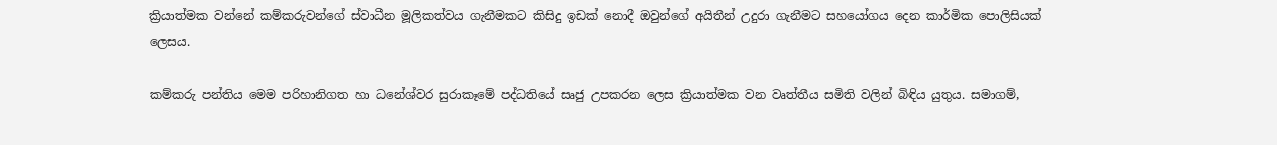ක්‍රියාත්මක වන්නේ කම්කරුවන්ගේ ස්වාධීන මූලිකත්වය ගැනීමකට කිසිදු ඉඩක් නොදී ඔවුන්ගේ අයිතීන් උදුරා ගැනීමට සහයෝගය දෙන කාර්මික පොලිසියක් ලෙසය.

කම්කරු පන්තිය මෙම පරිහානිගත හා ධනේශ්වර සුරාකෑමේ පද්ධතියේ සෘජු උපකරන ලෙස ක්‍රියාත්මක වන වෘත්තීය සමිති වලින් බිඳිය යුතුය. සමාගම්,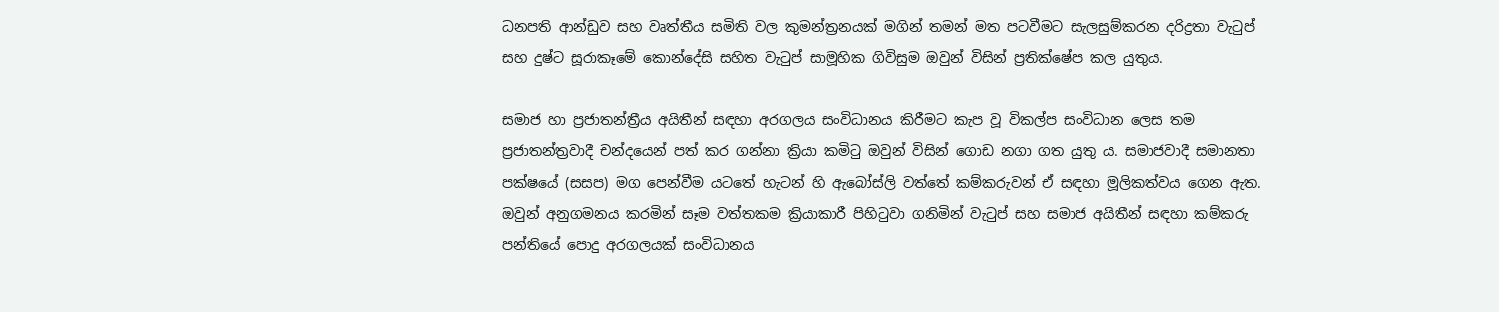ධනපති ආන්ඩුව සහ වෘත්තීය සමිති වල කුමන්ත්‍රනයක් මගින් තමන් මත පටවීමට සැලසුම්කරන දරිද්‍රතා වැටුප් සහ දුෂ්ට සූරාකෑමේ කොන්දේසි සහිත වැටුප් සාමූහික ගිවිසුම ඔවුන් විසින් ප්‍රතික්ෂේප කල යුතුය.

සමාජ හා ප්‍රජාතන්ත්‍රීය අයිතීන් සඳහා අරගලය සංවිධානය කිරීමට කැප වූ විකල්ප සංවිධාන ලෙස තම ප්‍රජාතන්ත්‍රවාදී චන්දයෙන් පත් කර ගන්නා ක්‍රියා කමිටු ඔවුන් විසින් ගොඩ නගා ගත යුතු ය. සමාජවාදී සමානතා පක්ෂයේ (සසප) මග පෙන්වීම යටතේ හැටන් හි ඇබෝස්ලි වත්තේ කම්කරුවන් ඒ සඳහා මූලිකත්වය ගෙන ඇත. ඔවුන් අනුගමනය කරමින් සෑම වත්තකම ක්‍රියාකාරී පිහිටුවා ගනිමින් වැටුප් සහ සමාජ අයිතීන් සඳහා කම්කරු පන්තියේ පොදු අරගලයක් සංවිධානය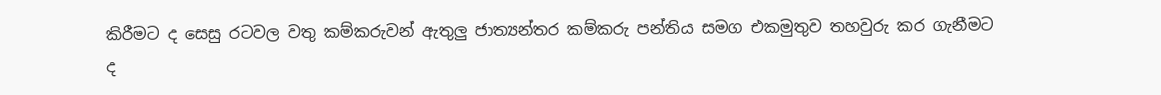කිරීමට ද සෙසු රටවල වතු කම්කරුවන් ඇතුලු ජාත්‍යන්තර කම්කරු පන්තිය සමග එකමුතුව තහවුරු කර ගැනීමට ද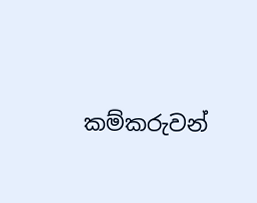කම්කරුවන්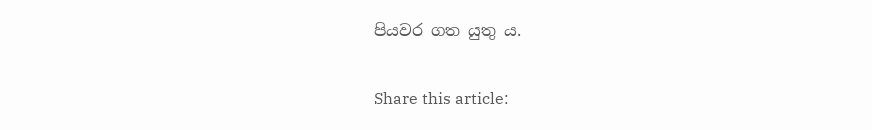පියවර ගත යුතු ය.

Share this article: